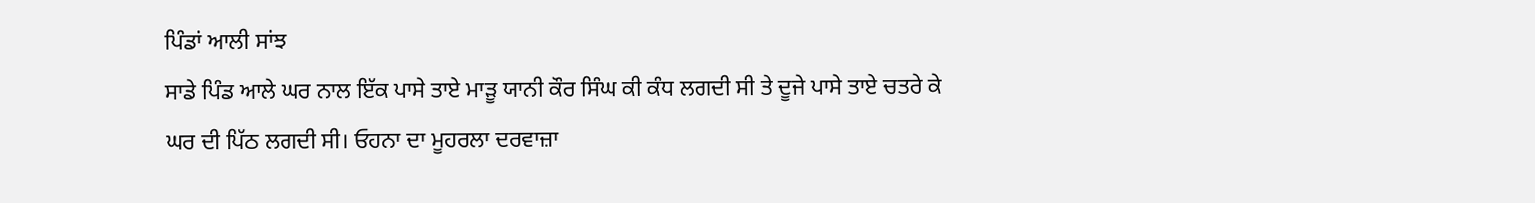ਪਿੰਡਾਂ ਆਲੀ ਸਾਂਝ
ਸਾਡੇ ਪਿੰਡ ਆਲੇ ਘਰ ਨਾਲ ਇੱਕ ਪਾਸੇ ਤਾਏ ਮਾੜੂ ਯਾਨੀ ਕੌਰ ਸਿੰਘ ਕੀ ਕੰਧ ਲਗਦੀ ਸੀ ਤੇ ਦੂਜੇ ਪਾਸੇ ਤਾਏ ਚਤਰੇ ਕੇ ਘਰ ਦੀ ਪਿੱਠ ਲਗਦੀ ਸੀ। ਓਹਨਾ ਦਾ ਮੂਹਰਲਾ ਦਰਵਾਜ਼ਾ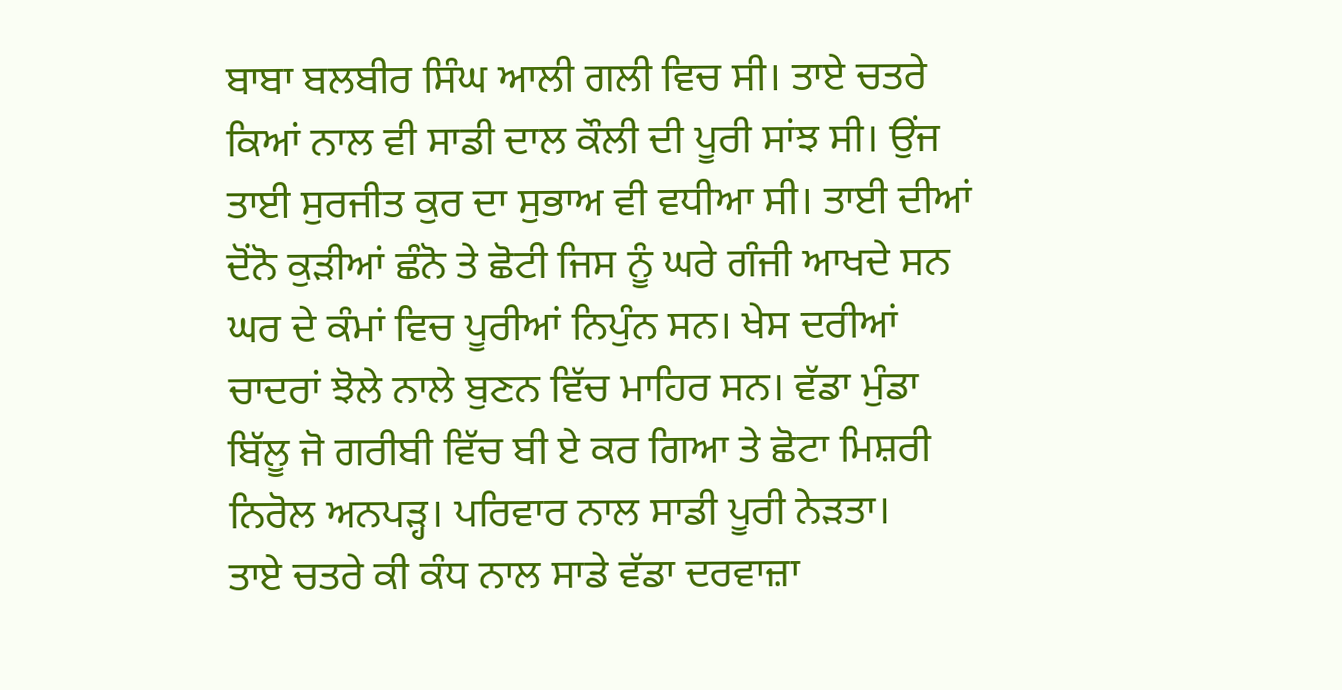ਬਾਬਾ ਬਲਬੀਰ ਸਿੰਘ ਆਲੀ ਗਲੀ ਵਿਚ ਸੀ। ਤਾਏ ਚਤਰੇ ਕਿਆਂ ਨਾਲ ਵੀ ਸਾਡੀ ਦਾਲ ਕੌਲੀ ਦੀ ਪੂਰੀ ਸਾਂਝ ਸੀ। ਉਂਜ ਤਾਈ ਸੁਰਜੀਤ ਕੁਰ ਦਾ ਸੁਭਾਅ ਵੀ ਵਧੀਆ ਸੀ। ਤਾਈ ਦੀਆਂ ਦੋਂਨੋ ਕੁੜੀਆਂ ਛੰਨੋ ਤੇ ਛੋਟੀ ਜਿਸ ਨੂੰ ਘਰੇ ਗੰਜੀ ਆਖਦੇ ਸਨ ਘਰ ਦੇ ਕੰਮਾਂ ਵਿਚ ਪੂਰੀਆਂ ਨਿਪੁੰਨ ਸਨ। ਖੇਸ ਦਰੀਆਂ ਚਾਦਰਾਂ ਝੋਲੇ ਨਾਲੇ ਬੁਣਨ ਵਿੱਚ ਮਾਹਿਰ ਸਨ। ਵੱਡਾ ਮੁੰਡਾ ਬਿੱਲੂ ਜੋ ਗਰੀਬੀ ਵਿੱਚ ਬੀ ਏ ਕਰ ਗਿਆ ਤੇ ਛੋਟਾ ਮਿਸ਼ਰੀ ਨਿਰੋਲ ਅਨਪੜ੍ਹ। ਪਰਿਵਾਰ ਨਾਲ ਸਾਡੀ ਪੂਰੀ ਨੇੜਤਾ।
ਤਾਏ ਚਤਰੇ ਕੀ ਕੰਧ ਨਾਲ ਸਾਡੇ ਵੱਡਾ ਦਰਵਾਜ਼ਾ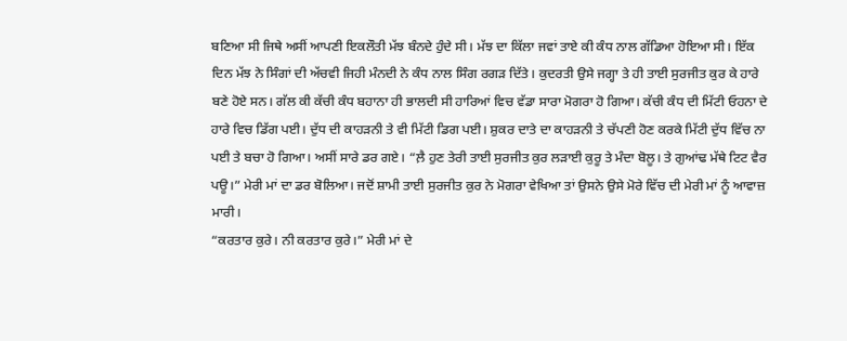ਬਣਿਆ ਸੀ ਜਿਥੇ ਅਸੀਂ ਆਪਣੀ ਇਕਲੌਤੀ ਮੱਝ ਬੰਨਦੇ ਹੁੰਦੇ ਸੀ। ਮੱਝ ਦਾ ਕਿੱਲਾ ਜਵਾਂ ਤਾਏ ਕੀ ਕੰਧ ਨਾਲ ਗੱਡਿਆ ਹੋਇਆ ਸੀ। ਇੱਕ ਦਿਨ ਮੱਝ ਨੇ ਸਿੰਗਾਂ ਦੀ ਅੱਚਵੀ ਜਿਹੀ ਮੰਨਦੀ ਨੇ ਕੰਧ ਨਾਲ ਸਿੰਗ ਰਗੜ ਦਿੱਤੇ। ਕੁਦਰਤੀ ਉਸੇ ਜਗ੍ਹਾ ਤੇ ਹੀ ਤਾਈ ਸੁਰਜੀਤ ਕੁਰ ਕੇ ਹਾਰੇ ਬਣੇ ਹੋਏ ਸਨ। ਗੱਲ ਕੀ ਕੱਚੀ ਕੰਧ ਬਹਾਨਾ ਹੀ ਭਾਲਦੀ ਸੀ ਹਾਰਿਆਂ ਵਿਚ ਵੱਡਾ ਸਾਰਾ ਮੋਗਰਾ ਹੋ ਗਿਆ। ਕੱਚੀ ਕੰਧ ਦੀ ਮਿੱਟੀ ਓਹਨਾ ਦੇ ਹਾਰੇ ਵਿਚ ਡਿੱਗ ਪਈ। ਦੁੱਧ ਦੀ ਕਾਹੜਨੀ ਤੇ ਵੀ ਮਿੱਟੀ ਡਿਗ ਪਈ। ਸ਼ੁਕਰ ਦਾਤੇ ਦਾ ਕਾਹੜਨੀ ਤੇ ਚੱਪਣੀ ਹੋਣ ਕਰਕੇ ਮਿੱਟੀ ਦੁੱਧ ਵਿੱਚ ਨਾ ਪਈ ਤੇ ਬਚਾ ਹੋ ਗਿਆ। ਅਸੀਂ ਸਾਰੇ ਡਰ ਗਏ। “ਲ਼ੈ ਹੁਣ ਤੇਰੀ ਤਾਈ ਸੁਰਜੀਤ ਕੁਰ ਲੜਾਈ ਕੁਰੂ ਤੇ ਮੰਦਾ ਬੋਲੂ। ਤੇ ਗੁਆਂਢ ਮੱਥੇ ਟਿਟ ਵੈਰ ਪਊ।” ਮੇਰੀ ਮਾਂ ਦਾ ਡਰ ਬੋਲਿਆ। ਜਦੋਂ ਸ਼ਾਮੀ ਤਾਈ ਸੁਰਜੀਤ ਕੁਰ ਨੇ ਮੋਗਰਾ ਵੇਖਿਆ ਤਾਂ ਉਸਨੇ ਉਸੇ ਮੋਰੇ ਵਿੱਚ ਦੀ ਮੇਰੀ ਮਾਂ ਨੂੰ ਆਵਾਜ਼ ਮਾਰੀ।
“ਕਰਤਾਰ ਕੁਰੇ। ਨੀ ਕਰਤਾਰ ਕੁਰੇ।” ਮੇਰੀ ਮਾਂ ਦੇ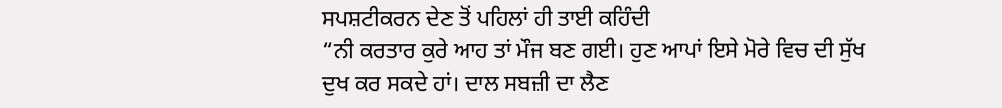ਸਪਸ਼ਟੀਕਰਨ ਦੇਣ ਤੋਂ ਪਹਿਲਾਂ ਹੀ ਤਾਈ ਕਹਿੰਦੀ
“ਨੀ ਕਰਤਾਰ ਕੁਰੇ ਆਹ ਤਾਂ ਮੌਜ ਬਣ ਗਈ। ਹੁਣ ਆਪਾਂ ਇਸੇ ਮੋਰੇ ਵਿਚ ਦੀ ਸੁੱਖ ਦੁਖ ਕਰ ਸਕਦੇ ਹਾਂ। ਦਾਲ ਸਬਜ਼ੀ ਦਾ ਲੈਣ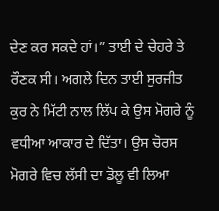ਦੇਣ ਕਰ ਸਕਦੇ ਹਾਂ।” ਤਾਈ ਦੇ ਚੇਹਰੇ ਤੇ ਰੌਣਕ ਸੀ। ਅਗਲੇ ਦਿਨ ਤਾਈ ਸੁਰਜੀਤ ਕੁਰ ਨੇ ਮਿੱਟੀ ਨਾਲ ਲਿੱਪ ਕੇ ਉਸ ਮੋਗਰੇ ਨੂੰ ਵਧੀਆ ਆਕਾਰ ਦੇ ਦਿੱਤਾ। ਉਸ ਚੋਰਸ ਮੋਗਰੇ ਵਿਚ ਲੱਸੀ ਦਾ ਡੋਲੂ ਵੀ ਲਿਆ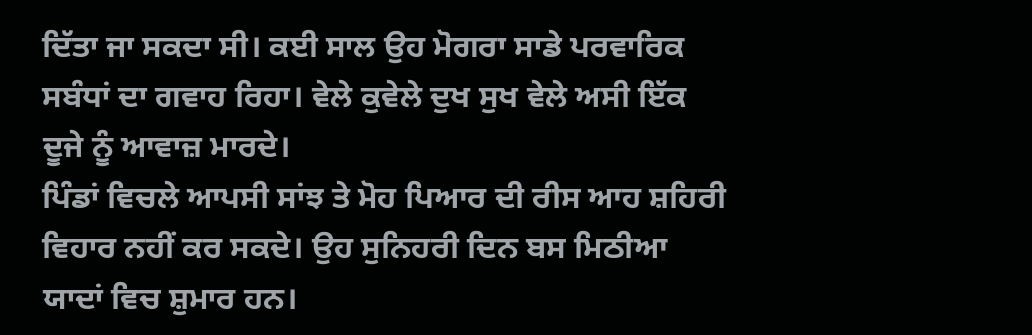ਦਿੱਤਾ ਜਾ ਸਕਦਾ ਸੀ। ਕਈ ਸਾਲ ਉਹ ਮੋਗਰਾ ਸਾਡੇ ਪਰਵਾਰਿਕ ਸਬੰਧਾਂ ਦਾ ਗਵਾਹ ਰਿਹਾ। ਵੇਲੇ ਕੁਵੇਲੇ ਦੁਖ ਸੁਖ ਵੇਲੇ ਅਸੀ ਇੱਕ ਦੂਜੇ ਨੂੰ ਆਵਾਜ਼ ਮਾਰਦੇ।
ਪਿੰਡਾਂ ਵਿਚਲੇ ਆਪਸੀ ਸਾਂਝ ਤੇ ਮੋਹ ਪਿਆਰ ਦੀ ਰੀਸ ਆਹ ਸ਼ਹਿਰੀ ਵਿਹਾਰ ਨਹੀਂ ਕਰ ਸਕਦੇ। ਉਹ ਸੁਨਿਹਰੀ ਦਿਨ ਬਸ ਮਿਠੀਆ ਯਾਦਾਂ ਵਿਚ ਸ਼ੁਮਾਰ ਹਨ।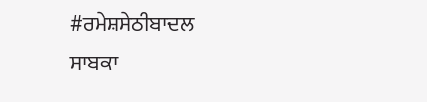#ਰਮੇਸ਼ਸੇਠੀਬਾਦਲ
ਸਾਬਕਾ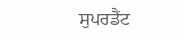ਸੁਪਰਡੈਂਟ